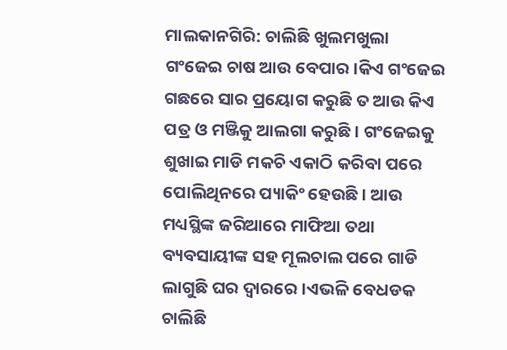ମାଲକାନଗିରି: ଚାଲିଛି ଖୁଲମଖୁଲା ଗଂଜେଇ ଚାଷ ଆଉ ବେପାର।କିଏ ଗଂଜେଇ ଗଛରେ ସାର ପ୍ରୟୋଗ କରୁଛି ତ ଆଉ କିଏ ପତ୍ର ଓ ମଞ୍ଜିକୁ ଆଲଗା କରୁଛି। ଗଂଜେଇକୁ ଶୁଖାଇ ମାଡି ମକଚି ଏକାଠି କରିବା ପରେ ପୋଲିଥିନରେ ପ୍ୟାକିଂ ହେଉଛି। ଆଉ ମଧ୍ୟସ୍ଥିଙ୍କ ଜରିଆରେ ମାଫିଆ ତଥା ବ୍ୟବସାୟୀଙ୍କ ସହ ମୂଲଚାଲ ପରେ ଗାଡି ଲାଗୁଛି ଘର ଦ୍ବାରରେ।ଏଭଳି ବେଧଡକ ଚାଲିଛି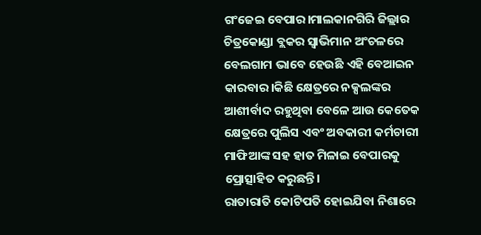ଗଂଜେଇ ବେପାର।ମାଲକାନଗିରି ଜିଲ୍ଲାର ଚିତ୍ରକୋଣ୍ଡା ବ୍ଲକର ସ୍ବାଭିମାନ ଅଂଚଳରେ ବେଲଗାମ ଭାବେ ହେଉଛି ଏହି ବେଆଇନ କାରବାର।କିଛି କ୍ଷେତ୍ରରେ ନକ୍ସଲଙ୍କର ଆଶୀର୍ବାଦ ରହୁଥିବା ବେଳେ ଆଉ କେତେକ କ୍ଷେତ୍ରରେ ପୁଲିସ ଏବଂ ଅବକାରୀ କର୍ମଚାରୀ ମାଫିଆଙ୍କ ସହ ହାତ ମିଳାଇ ବେପାରକୁ ପ୍ରୋତ୍ସାହିତ କରୁଛନ୍ତି।
ରାତାରାତି କୋଟିପତି ହୋଇଯିବା ନିଶାରେ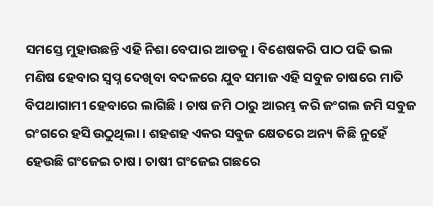ସମସ୍ତେ ମୁହାଉଛନ୍ତି ଏହି ନିଶା ବେପାର ଆଡକୁ। ବିଶେଷକରି ପାଠ ପଢି ଭଲ ମଣିଷ ହେବାର ସ୍ବପ୍ନ ଦେଖିବା ବଦଳରେ ଯୁବ ସମାଜ ଏହି ସବୁଜ ଚାଷରେ ମାତି ବିପଥାଗାମୀ ହେବାରେ ଲାଗିଛି। ଚାଷ ଜମି ଠାରୁ ଆରମ୍ଭ କରି ଜଂଗଲ ଜମି ସବୁଜ ରଂଗରେ ହସି ଉଠୁଥିଲା। ଶହଶହ ଏକର ସବୁଜ କ୍ଷେତରେ ଅନ୍ୟ କିଛି ନୁହେଁ ହେଉଛି ଗଂଜେଇ ଚାଷ। ଚାଷୀ ଗଂଜେଇ ଗଛରେ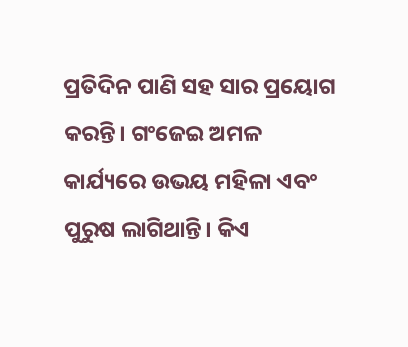ପ୍ରତିଦିନ ପାଣି ସହ ସାର ପ୍ରୟୋଗ କରନ୍ତି। ଗଂଜେଇ ଅମଳ କାର୍ଯ୍ୟରେ ଉଭୟ ମହିଳା ଏବଂ ପୁରୁଷ ଲାଗିଥାନ୍ତି। କିଏ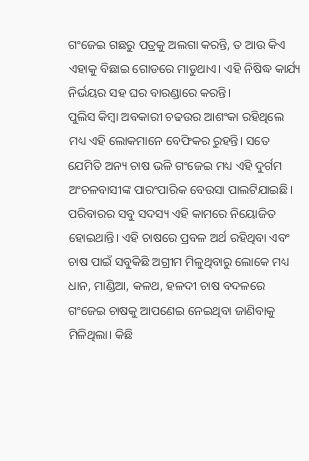ଗଂଜେଇ ଗଛରୁ ପତ୍ରକୁ ଅଲଗା କରନ୍ତି, ତ ଆଉ କିଏ ଏହାକୁ ବିଛାଇ ଗୋଡରେ ମାଡୁଥାଏ। ଏହି ନିଷିଦ୍ଧ କାର୍ଯ୍ୟ ନିର୍ଭୟର ସହ ଘର ବାରଣ୍ଡାରେ କରନ୍ତି।
ପୁଲିସ କିମ୍ବା ଅବକାରୀ ଚଢଉର ଆଶଂକା ରହିଥିଲେ ମଧ୍ୟ ଏହି ଲୋକମାନେ ବେଫିକର ରୁହନ୍ତି। ସତେ ଯେମିତି ଅନ୍ୟ ଚାଷ ଭଳି ଗଂଜେଇ ମଧ୍ୟ ଏହି ଦୁର୍ଗମ ଅଂଚଳବାସୀଙ୍କ ପାରଂପାରିକ ବେଉସା ପାଲଟିଯାଇଛି। ପରିବାରର ସବୁ ସଦସ୍ୟ ଏହି କାମରେ ନିୟୋଜିତ ହୋଇଥାନ୍ତି। ଏହି ଚାଷରେ ପ୍ରବଳ ଅର୍ଥ ରହିଥିବା ଏବଂ ଚାଷ ପାଇଁ ସବୁକିଛି ଅଗ୍ରୀମ ମିଳୁଥିବାରୁ ଲୋକେ ମଧ୍ୟ ଧାନ, ମାଣ୍ଡିଆ, କଳଥ, ହଳଦୀ ଚାଷ ବଦଳରେ ଗଂଜେଇ ଚାଷକୁ ଆପଣେଇ ନେଇଥିବା ଜାଣିବାକୁ ମିଳିଥିଲା। କିଛି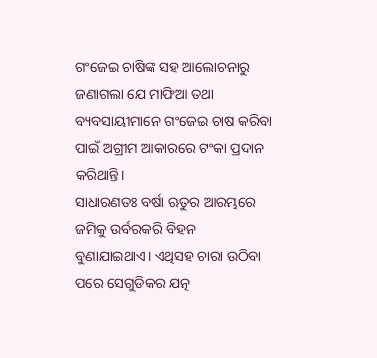ଗଂଜେଇ ଚାଷିଙ୍କ ସହ ଆଲୋଚନାରୁ ଜଣାଗଲା ଯେ ମାଫିଆ ତଥା ବ୍ୟବସାୟୀମାନେ ଗଂଜେଇ ଚାଷ କରିବା ପାଇଁ ଅଗ୍ରୀମ ଆକାରରେ ଟଂକା ପ୍ରଦାନ କରିଥାନ୍ତି।
ସାଧାରଣତଃ ବର୍ଷା ଋତୁର ଆରମ୍ଭରେ ଜମିକୁ ଉର୍ବରକରି ବିହନ ବୁଣାଯାଇଥାଏ। ଏଥିସହ ଚାରା ଉଠିବା ପରେ ସେଗୁଡିକର ଯତ୍ନ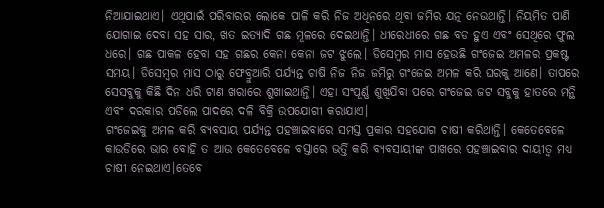ନିଆଯାଇଥାଏ। ଏଥିପାଇଁ ପରିବାରର ଲୋକେ ପାଳି କରି ନିଜ ଅଧିନରେ ଥିବା ଜମିର ଯତ୍ନ ନେଉଥାନ୍ତି। ନିୟମିତ ପାଣି ଯୋଗାଇ ଦେବା ସହ ସାର, ଖତ ଇତ୍ୟାଦି ଗଛ ମୂଳରେ ଦେଇଥାନ୍ତି। ଧୀରେଧୀରେ ଗଛ ବଡ ହୁଏ ଏବଂ ସେଥିରେ ଫୁଲ ଧରେ। ଗଛ ପାକଳ ହେବା ସହ ଗଛର କେନା କେନା ଜଟ ଝୁଲେ। ଡିସେମ୍ବର ମାସ ହେଉଛି ଗଂଜେଇ ଅମଳର ପ୍ରକଷ୍ଟ ସମୟ। ଡିସେମ୍ବର ମାସ ଠାରୁ ଫେବ୍ରୁଆରି ପର୍ଯ୍ୟନ୍ତ ଚାଷି ନିଜ ନିଜ ଜମିରୁ ଗଂଜେଇ ଅମଳ କରି ଘରକୁ ଆଣେ। ତାପରେ ସେସବୁକୁ କିଛି ଦିନ ଧରି ଟାଣ ଖରାରେ ଶୁଖାଇଥାନ୍ତି। ଏହା ସଂପୂର୍ଣ୍ଣ ଶୁଖିଯିବା ପରେ ଗଂଜେଇ ଜଟ ସବୁକୁ ହାତରେ ମନ୍ଥି ଏବଂ ଦରକାର ପଡିଲେ ପାଦରେ ଦଳି ବିକ୍ରି ଉପଯୋଗୀ କରାଯାଏ।
ଗଂଜେଇକୁ ଅମଳ କରି ବ୍ୟବସାୟ ପର୍ଯ୍ୟନ୍ତ ପହଞ୍ଚାଇବାରେ ସମସ୍ତ ପ୍ରକାର ସହଯୋଗ ଚାଷୀ କରିଥାନ୍ତି। କେତେବେଳେ କାଉଡିରେ ଭାର ବୋହି ତ ଆଉ କେତେବେଳେ ବସ୍ତାରେ ଭର୍ତ୍ତି କରି ବ୍ୟବସାୟୀଙ୍କ ପାଖରେ ପହଞ୍ଚାଇବାର ଦାୟୀତ୍ବ ମଧ୍ୟ ଚାଷୀ ନେଇଥାଏ।ତେବେ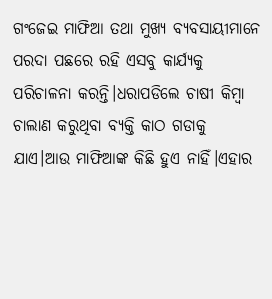ଗଂଜେଇ ମାଫିଆ ତଥା ମୁଖ୍ୟ ବ୍ୟବସାୟୀମାନେ ପରଦା ପଛରେ ରହି ଏସବୁ କାର୍ଯ୍ୟକୁ ପରିଚାଳନା କରନ୍ତି।ଧରାପଡିଲେ ଚାଷୀ କିମ୍ବା ଚାଲାଣ କରୁଥିବା ବ୍ୟକ୍ତି କାଠ ଗଡାକୁ ଯାଏ।ଆଉ ମାଫିଆଙ୍କ କିଛି ହୁଏ ନାହିଁ।ଏହାର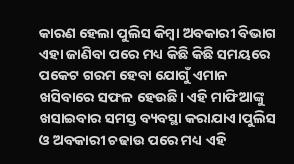କାରଣ ହେଲା ପୁଲିସ କିମ୍ବା ଅବକାରୀ ବିଭାଗ ଏହା ଜାଣିବା ପରେ ମଧ୍ୟ କିଛି କିଛି ସମୟରେ ପକେଟ ଗରମ ହେବା ଯୋଗୁଁ ଏମାନ ଖସିବାରେ ସଫଳ ହେଉଛି। ଏହି ମାଫିଆଙ୍କୁ ଖସାଇବାର ସମସ୍ତ ବ୍ୟବସ୍ଥା କରାଯାଏ।ପୁଲିସ ଓ ଅବକାରୀ ଚଢାଉ ପରେ ମଧ୍ୟ ଏହି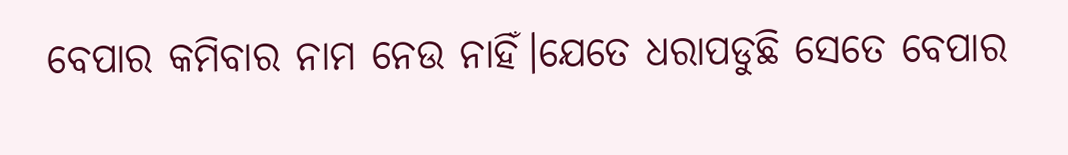ବେପାର କମିବାର ନାମ ନେଉ ନାହିଁ।ଯେତେ ଧରାପଡୁଛି ସେତେ ବେପାର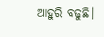ଆହୁରି ବଢୁଛି।